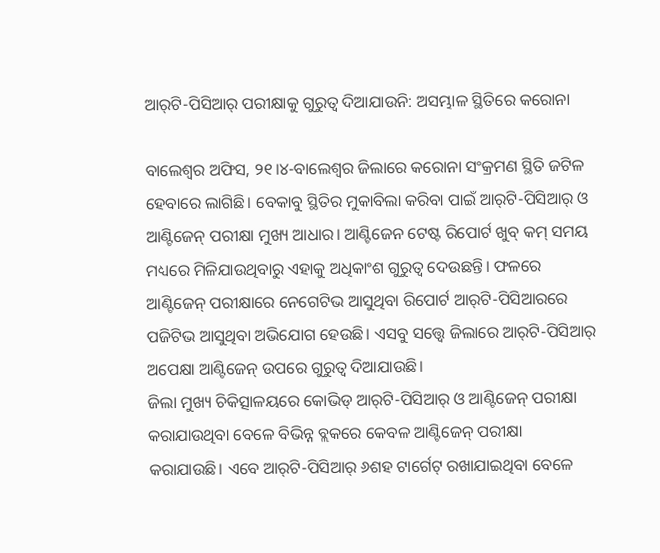ଆର୍‌ଟି-ପିସିଆର୍‌ ପରୀକ୍ଷାକୁ ଗୁରୁତ୍ୱ ଦିଆଯାଉନି: ଅସମ୍ଭାଳ ସ୍ଥିତିରେ କରୋନା

ବାଲେଶ୍ୱର ଅଫିସ, ୨୧।୪-ବାଲେଶ୍ୱର ଜିଲାରେ କରୋନା ସଂକ୍ରମଣ ସ୍ଥିତି ଜଟିଳ ହେବାରେ ଲାଗିଛି। ବେକାବୁ ସ୍ଥିତିର ମୁକାବିଲା କରିବା ପାଇଁ ଆର୍‌ଟି-ପିସିଆର୍‌ ଓ ଆଣ୍ଟିଜେନ୍‌ ପରୀକ୍ଷା ମୁଖ୍ୟ ଆଧାର। ଆଣ୍ଟିଜେନ ଟେଷ୍ଟ ରିପୋର୍ଟ ଖୁବ୍‌ କମ୍‌ ସମୟ ମଧ୍ୟରେ ମିଳିଯାଉଥିବାରୁ ଏହାକୁ ଅଧିକାଂଶ ଗୁରୁତ୍ୱ ଦେଉଛନ୍ତି। ଫଳରେ ଆଣ୍ଟିଜେନ୍‌ ପରୀକ୍ଷାରେ ନେଗେଟିଭ ଆସୁଥିବା ରିପୋର୍ଟ ଆର୍‌ଟି-ପିସିଆରରେ ପଜିଟିଭ ଆସୁଥିବା ଅଭିଯୋଗ ହେଉଛି। ଏସବୁ ସତ୍ତ୍ୱେ ଜିଲାରେ ଆର୍‌ଟି-ପିସିଆର୍‌ ଅପେକ୍ଷା ଆଣ୍ଟିଜେନ୍‌ ଉପରେ ଗୁରୁତ୍ୱ ଦିଆଯାଉଛି।
ଜିଲା ମୁଖ୍ୟ ଚିକିତ୍ସାଳୟରେ କୋଭିଡ୍‌ ଆର୍‌ଟି-ପିସିଆର୍‌ ଓ ଆଣ୍ଟିଜେନ୍‌ ପରୀକ୍ଷା କରାଯାଉଥିବା ବେଳେ ବିଭିନ୍ନ ବ୍ଲକରେ କେବଳ ଆଣ୍ଟିଜେନ୍‌ ପରୀକ୍ଷା କରାଯାଉଛି। ଏବେ ଆର୍‌ଟି-ପିସିଆର୍‌ ୬ଶହ ଟାର୍ଗେଟ୍‌ ରଖାଯାଇଥିବା ବେଳେ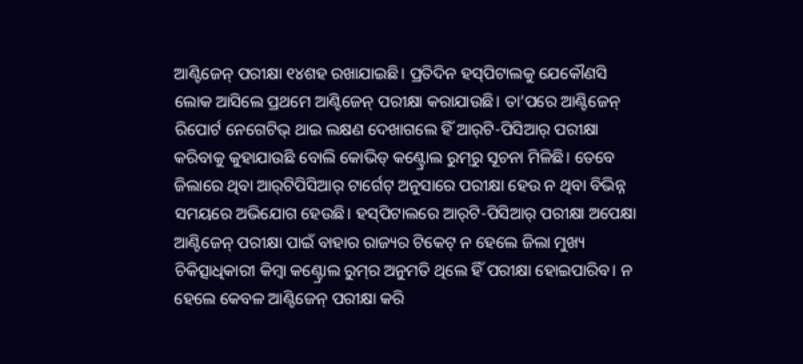ଆଣ୍ଟିଜେନ୍‌ ପରୀକ୍ଷା ୧୪ଶହ ରଖାଯାଇଛି। ପ୍ରତିଦିନ ହସ୍‌ପିଟାଲକୁ ଯେକୌଣସି ଲୋକ ଆସିଲେ ପ୍ରଥମେ ଆଣ୍ଟିଜେନ୍‌ ପରୀକ୍ଷା କରାଯାଉଛି। ତା’ପରେ ଆଣ୍ଟିଜେନ୍‌ ରିପୋର୍ଟ ନେଗେଟିଭ୍‌ ଥାଇ ଲକ୍ଷଣ ଦେଖାଗଲେ ହିଁ ଆର୍‌ଟି-ପିସିଆର୍‌ ପରୀକ୍ଷା କରିବାକୁ କୁହାଯାଉଛି ବୋଲି କୋଭିଡ୍‌ କଣ୍ଟ୍ରୋଲ ରୁମ୍‌ରୁ ସୂଚନା ମିଳିଛି। ତେବେ ଜିଲାରେ ଥିବା ଆର୍‌ଟିପିସିଆର୍‌ ଟାର୍ଗେଟ୍‌ ଅନୁସାରେ ପରୀକ୍ଷା ହେଉ ନ ଥିବା ବିଭିନ୍ନ ସମୟରେ ଅଭିଯୋଗ ହେଉଛି। ହସ୍‌ପିଟାଲରେ ଆର୍‌ଟି-ପିସିଆର୍‌ ପରୀକ୍ଷା ଅପେକ୍ଷା ଆଣ୍ଟିଜେନ୍‌ ପରୀକ୍ଷା ପାଇଁ ବାହାର ରାଜ୍ୟର ଟିକେଟ୍‌ ନ ହେଲେ ଜିଲା ମୁଖ୍ୟ ଚିକିତ୍ସାଧିକାରୀ କିମ୍ବା କଣ୍ଟ୍ରୋଲ ରୁମ୍‌ର ଅନୁମତି ଥିଲେ ହିଁ ପରୀକ୍ଷା ହୋଇପାରିବ। ନ ହେଲେ କେବଳ ଆଣ୍ଟିଜେନ୍‌ ପରୀକ୍ଷା କରି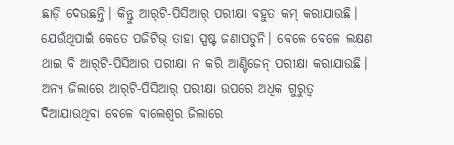ଛାଡ଼ି ଦେଉଛନ୍ତି। କିନ୍ତୁ ଆର୍‌ଟି-ପିସିଆର୍‌ ପରୀକ୍ଷା ବହୁତ କମ୍‌ କରାଯାଉଛି। ଯେଉଁଥିପାଇଁ କେତେ ପଜିଟିଭ୍‌ ତାହା ସ୍ପଷ୍ଟ ଜଣାପଡୁନି। ବେଳେ ବେଳେ ଲକ୍ଷଣ ଥାଇ ବି ଆର୍‌ଟି-ପିସିଆର ପରୀକ୍ଷା ନ କରି ଆଣ୍ଟିଜେନ୍‌ ପରୀକ୍ଷା କରାଯାଉଛି। ଅନ୍ୟ ଜିଲାରେ ଆର୍‌ଟି-ପିସିଆର୍‌ ପରୀକ୍ଷା ଉପରେ ଅଧିକ ଗୁରୁତ୍ୱ ଦିଆଯାଉଥିବା ବେଳେ ବାଲେଶ୍ୱର ଜିଲାରେ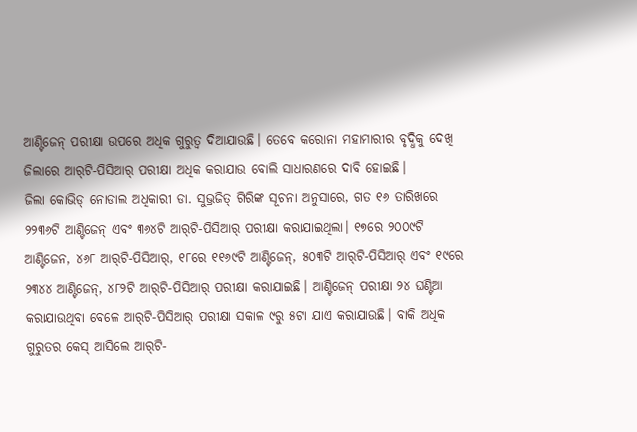ଆଣ୍ଟିଜେନ୍‌ ପରୀକ୍ଷା ଉପରେ ଅଧିକ ଗୁରୁତ୍ୱ ଦିଆଯାଉଛି। ତେବେ କରୋନା ମହାମାରୀର ବୃଦ୍ଧିକୁ ଦେଖି ଜିଲାରେ ଆର୍‌ଟି-ପିସିଆର୍‌ ପରୀକ୍ଷା ଅଧିକ କରାଯାଉ ବୋଲି ସାଧାରଣରେ ଦାବି ହୋଇଛି।
ଜିଲା କୋଭିଡ୍‌ ନୋଡାଲ ଅଧିକାରୀ ଡା. ସୁଭ୍ରଜିତ୍‌ ଗିରିଙ୍କ ସୂଚନା ଅନୁସାରେ, ଗତ ୧୬ ତାରିଖରେ ୨୨୩୬ଟି ଆଣ୍ଟିଜେନ୍‌ ଏବଂ ୩୬୪ଟି ଆର୍‌ଟି-ପିସିଆର୍‌ ପରୀକ୍ଷା କରାଯାଇଥିଲା। ୧୭ରେ ୨୦୦୯ଟି ଆଣ୍ଟିଜେନ, ୪୬୮ ଆର୍‌ଟି-ପିସିଆର୍‌, ୧୮ରେ ୧୧୬୯ଟି ଆଣ୍ଟିଜେନ୍‌, ୫୦୩ଟି ଆର୍‌ଟି-ପିସିଆର୍‌ ଏବଂ ୧୯ରେ ୨୩୪୪ ଆଣ୍ଟିଜେନ୍‌, ୪୮୨ଟି ଆର୍‌ଟି-ପିସିଆର୍‌ ପରୀକ୍ଷା କରାଯାଇଛି। ଆଣ୍ଟିଜେନ୍‌ ପରୀକ୍ଷା ୨୪ ଘଣ୍ଟିଆ କରାଯାଉଥିବା ବେଳେ ଆର୍‌ଟି-ପିସିଆର୍‌ ପରୀକ୍ଷା ସକାଳ ୯ରୁ ୫ଟା ଯାଏ କରାଯାଉଛି। ବାକି ଅଧିକ ଗୁରୁତର କେସ୍‌ ଆସିଲେ ଆର୍‌ଟି-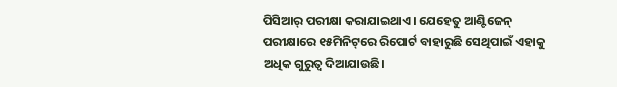ପିସିଆର୍‌ ପରୀକ୍ଷା କରାଯାଇଥାଏ। ଯେହେତୁ ଆଣ୍ଟିଜେନ୍‌ ପରୀକ୍ଷାରେ ୧୫ମିନିଟ୍‌ରେ ରିପୋର୍ଟ ବାହାରୁଛି ସେଥିପାଇଁ ଏହାକୁ ଅଧିକ ଗୁରୁତ୍ୱ ଦିଆଯାଉଛି।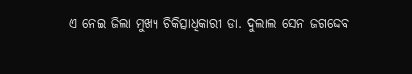ଏ ନେଇ ଜିଲା ମୁଖ୍ୟ ଚିକିତ୍ସାଧିକାରୀ ଡା. ଦୁଲାଲ ସେନ ଜଗଦ୍ଦେବ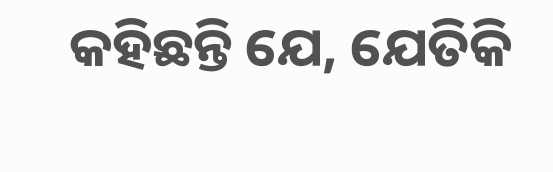କହିଛନ୍ତି ଯେ, ଯେତିକି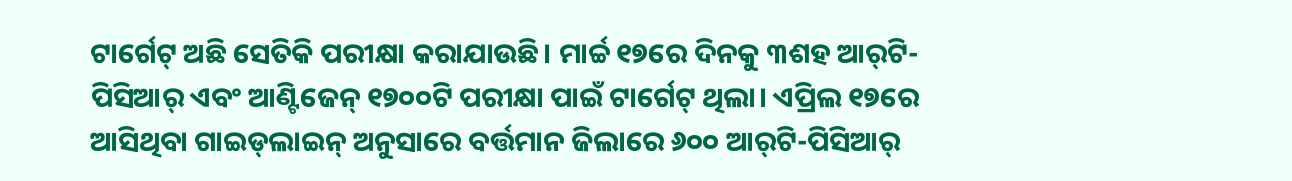ଟାର୍ଗେଟ୍‌ ଅଛି ସେତିକି ପରୀକ୍ଷା କରାଯାଉଛି। ମାର୍ଚ୍ଚ ୧୭ରେ ଦିନକୁ ୩ଶହ ଆର୍‌ଟି-ପିସିଆର୍‌ ଏବଂ ଆଣ୍ଟିଜେନ୍‌ ୧୭୦୦ଟି ପରୀକ୍ଷା ପାଇଁ ଟାର୍ଗେଟ୍‌ ଥିଲା। ଏପ୍ରିଲ ୧୭ରେ ଆସିଥିବା ଗାଇଡ୍‌ଲାଇନ୍‌ ଅନୁସାରେ ବର୍ତ୍ତମାନ ଜିଲାରେ ୬୦୦ ଆର୍‌ଟି-ପିସିଆର୍‌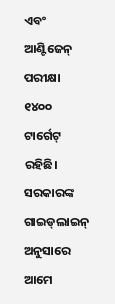ଏବଂ ଆଣ୍ଟିଜେନ୍‌ ପରୀକ୍ଷା ୧୪୦୦ ଟାର୍ଗେଟ୍‌ ରହିଛି। ସରକାରଙ୍କ ଗାଇଡ୍‌ଲାଇନ୍‌ ଅନୁସାରେ ଆମେ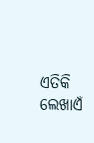ଏତିକି ଲେଖାଏଁ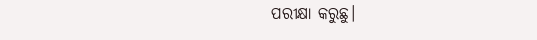ପରୀକ୍ଷା କରୁଛୁ।